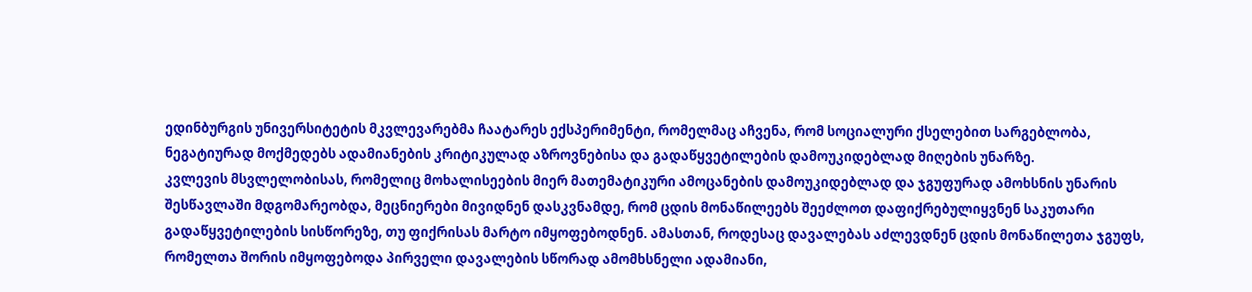ედინბურგის უნივერსიტეტის მკვლევარებმა ჩაატარეს ექსპერიმენტი, რომელმაც აჩვენა, რომ სოციალური ქსელებით სარგებლობა, ნეგატიურად მოქმედებს ადამიანების კრიტიკულად აზროვნებისა და გადაწყვეტილების დამოუკიდებლად მიღების უნარზე.
კვლევის მსვლელობისას, რომელიც მოხალისეების მიერ მათემატიკური ამოცანების დამოუკიდებლად და ჯგუფურად ამოხსნის უნარის შესწავლაში მდგომარეობდა, მეცნიერები მივიდნენ დასკვნამდე, რომ ცდის მონაწილეებს შეეძლოთ დაფიქრებულიყვნენ საკუთარი გადაწყვეტილების სისწორეზე, თუ ფიქრისას მარტო იმყოფებოდნენ. ამასთან, როდესაც დავალებას აძლევდნენ ცდის მონაწილეთა ჯგუფს, რომელთა შორის იმყოფებოდა პირველი დავალების სწორად ამომხსნელი ადამიანი,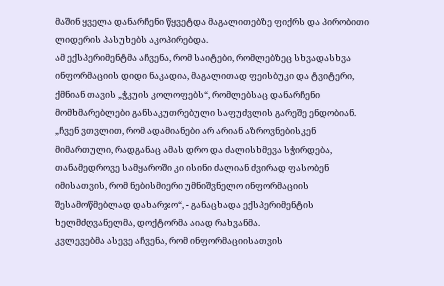მაშინ ყველა დანარჩენი წყვეტდა მაგალითებზე ფიქრს და პირობითი ლიდერის პასუხებს აკოპირებდა.
ამ ექსპერიმენტმა აჩვენა, რომ საიტები, რომლებზეც სხვადასხვა ინფორმაციის დიდი ნაკადია, მაგალითად ფეისბუკი და ტვიტერი, ქმნიან თავის „ჭკუის კოლოფებს“, რომლებსაც დანარჩენი მომხმარებლები განსაკუთრებული საფუძვლის გარეშე ენდობიან.
„ჩვენ ვთვლით, რომ ადამიანები არ არიან აზროვნებისკენ მიმართული, რადგანაც ამას დრო და ძალისხმევა სჭირდება, თანამედროვე სამყაროში კი ისინი ძალიან ძვირად ფასობენ იმისათვის, რომ ნებისმიერი უმნიშვნელო ინფორმაციის შესამოწმებლად დახარჯო“, - განაცხადა ექსპერიმენტის ხელმძღვანელმა, დოქტორმა აიად რახვანმა.
კვლევებმა ასევე აჩვენა, რომ ინფორმაციისათვის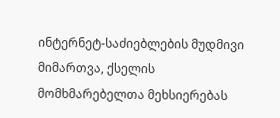ინტერნეტ-საძიებლების მუდმივი მიმართვა, ქსელის მომხმარებელთა მეხსიერებას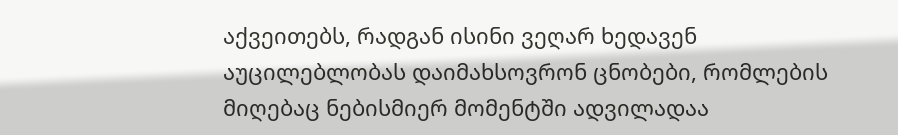აქვეითებს, რადგან ისინი ვეღარ ხედავენ აუცილებლობას დაიმახსოვრონ ცნობები, რომლების მიღებაც ნებისმიერ მომენტში ადვილადაა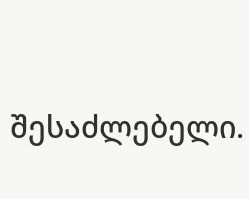შესაძლებელი.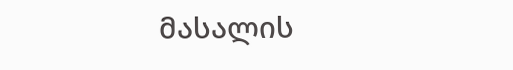მასალის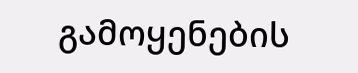გამოყენების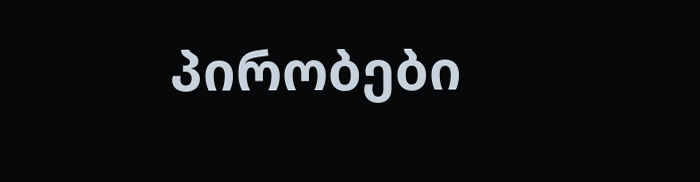პირობები